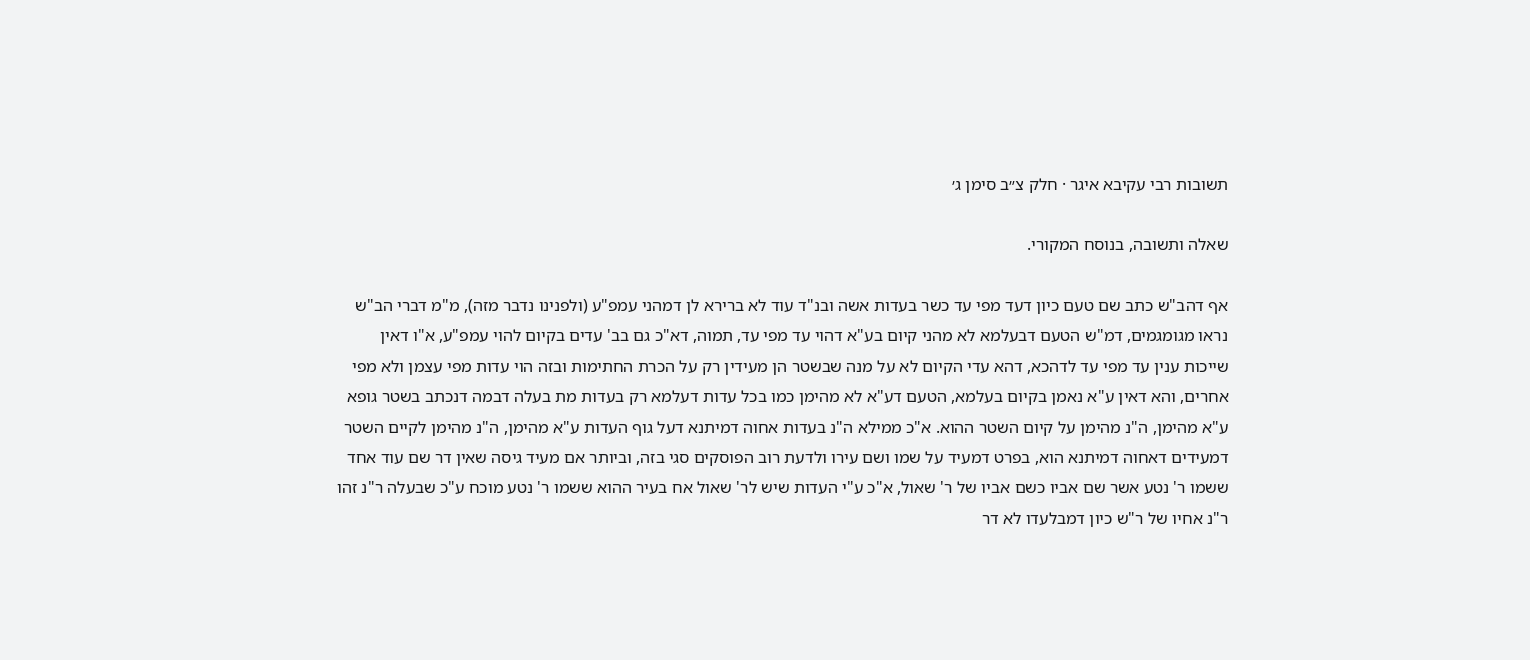תשובות רבי עקיבא איגר · חלק צ״ב סימן ג׳

שאלה ותשובה, בנוסח המקורי.

אף דהב"ש כתב שם טעם כיון דעד מפי עד כשר בעדות אשה ובנ"ד עוד לא ברירא לן דמהני עמפ"ע (ולפנינו נדבר מזה), מ"מ דברי הב"ש נראו מגומגמים, דמ"ש הטעם דבעלמא לא מהני קיום בע"א דהוי עד מפי עד, תמוה, דא"כ גם בב' עדים בקיום להוי עמפ"ע, א"ו דאין שייכות ענין עד מפי עד לדהכא, דהא עדי הקיום לא על מנה שבשטר הן מעידין רק על הכרת החתימות ובזה הוי עדות מפי עצמן ולא מפי אחרים, והא דאין ע"א נאמן בקיום בעלמא, הטעם דע"א לא מהימן כמו בכל עדות דעלמא רק בעדות מת בעלה דבמה דנכתב בשטר גופא ע"א מהימן, ה"נ מהימן על קיום השטר ההוא. א"כ ממילא ה"נ בעדות אחוה דמיתנא דעל גוף העדות ע"א מהימן, ה"נ מהימן לקיים השטר דמעידים דאחוה דמיתנא הוא, בפרט דמעיד על שמו ושם עירו ולדעת רוב הפוסקים סגי בזה, וביותר אם מעיד גיסה שאין דר שם עוד אחד ששמו ר' נטע אשר שם אביו כשם אביו של ר' שאול, א"כ ע"י העדות שיש לר' שאול אח בעיר ההוא ששמו ר' נטע מוכח ע"כ שבעלה ר"נ זהו ר"נ אחיו של ר"ש כיון דמבלעדו לא דר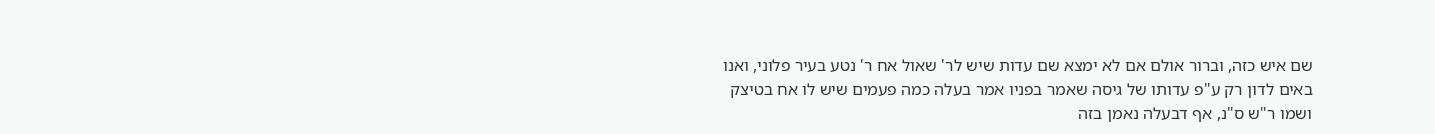שם איש כזה, וברור אולם אם לא ימצא שם עדות שיש לר' שאול אח ר' נטע בעיר פלוני, ואנו באים לדון רק ע"פ עדותו של גיסה שאמר בפניו אמר בעלה כמה פעמים שיש לו אח בטיצק ושמו ר"ש ס"נ, אף דבעלה נאמן בזה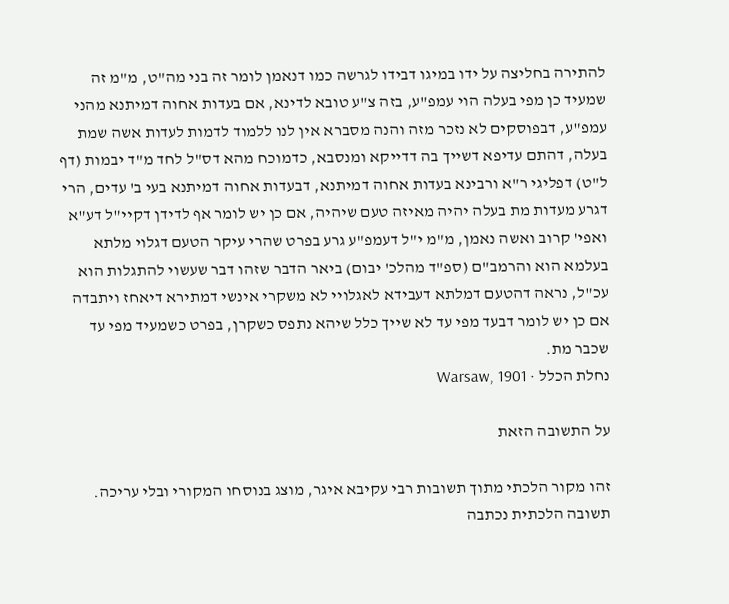להתירה בחליצה על ידו במיגו דבידו לגרשה כמו דנאמן לומר זה בני מה"ט, מ"מ זה שמעיד כן מפי בעלה הוי עמפ"ע, בזה צ"ע טובא לדינא, אם בעדות אחוה דמיתנא מהני עמפ"ע, דבפוסקים לא נזכר מזה והנה מסברא אין לנו ללמוד לדמות לעדות אשה שמת בעלה, דהתם עדיפא דשייך בה דדייקא ומנסבא, כדמוכח מהא דס"ל לחד מ"ד יבמות (דף ל"ט) דפליגי ר"א ורבינא בעדות אחוה דמיתנא, דבעדות אחוה דמיתנא בעי ב' עדים, הרי דגרע מעדות מת בעלה יהיה מאיזה טעם שיהיה, אם כן יש לומר אף לדידן דקיי"ל דע"א ואפי' קרוב ואשה נאמן, מ"מ י"ל דעמפ"ע גרע בפרט שהרי עיקר הטעם דגלוי מלתא בעלמא הוא והרמב"ם (ספ"ד מהלכ' יבום) ביאר הדבר שזהו דבר שעשוי להתגלות הוא עכ"ל, נראה דהטעם דמלתא דעבידא לאגלויי לא משקרי אינשי דמתירא דיאחז ויתבדה אם כן יש לומר דבעד מפי עד לא שייך כלל שיהא נתפס כשקרן, בפרט כשמעיד מפי עד שכבר מת.
נחלת הכלל · Warsaw, 1901

על התשובה הזאת

זהו מקור הלכתי מתוך תשובות רבי עקיבא איגר, מוצג בנוסחו המקורי ובלי עריכה. תשובה הלכתית נכתבה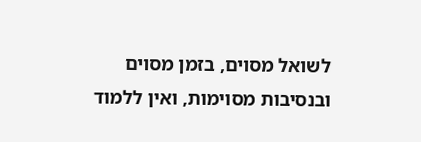לשואל מסוים, בזמן מסוים ובנסיבות מסוימות, ואין ללמוד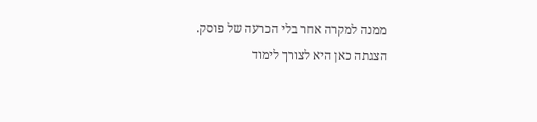ממנה למקרה אחר בלי הכרעה של פוסק. הצגתה כאן היא לצורך לימוד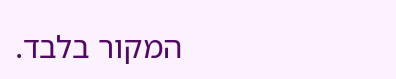המקור בלבד.